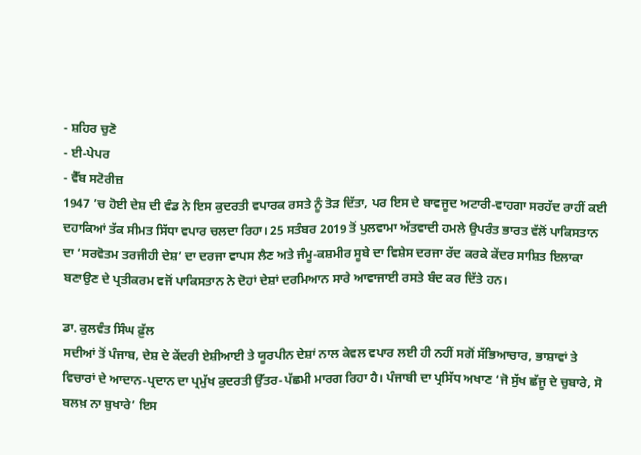- ਸ਼ਹਿਰ ਚੁਣੋ
- ਈ-ਪੇਪਰ
- ਵੈੱਬ ਸਟੋਰੀਜ਼
1947 ’ਚ ਹੋਈ ਦੇਸ਼ ਦੀ ਵੰਡ ਨੇ ਇਸ ਕੁਦਰਤੀ ਵਪਾਰਕ ਰਸਤੇ ਨੂੰ ਤੋੜ ਦਿੱਤਾ, ਪਰ ਇਸ ਦੇ ਬਾਵਜੂਦ ਅਟਾਰੀ-ਵਾਹਗਾ ਸਰਹੱਦ ਰਾਹੀਂ ਕਈ ਦਹਾਕਿਆਂ ਤੱਕ ਸੀਮਤ ਸਿੱਧਾ ਵਪਾਰ ਚਲਦਾ ਰਿਹਾ। 25 ਸਤੰਬਰ 2019 ਤੋਂ ਪੁਲਵਾਮਾ ਅੱਤਵਾਦੀ ਹਮਲੇ ਉਪਰੰਤ ਭਾਰਤ ਵੱਲੋਂ ਪਾਕਿਸਤਾਨ ਦਾ ‘ਸਰਵੋਤਮ ਤਰਜੀਹੀ ਦੇਸ਼’ ਦਾ ਦਰਜਾ ਵਾਪਸ ਲੈਣ ਅਤੇ ਜੰਮੂ-ਕਸ਼ਮੀਰ ਸੂਬੇ ਦਾ ਵਿਸ਼ੇਸ ਦਰਜਾ ਰੱਦ ਕਰਕੇ ਕੇਂਦਰ ਸਾਸ਼ਿਤ ਇਲਾਕਾ ਬਣਾਉਣ ਦੇ ਪ੍ਰਤੀਕਰਮ ਵਜੋਂ ਪਾਕਿਸਤਾਨ ਨੇ ਦੋਹਾਂ ਦੇਸ਼ਾਂ ਦਰਮਿਆਨ ਸਾਰੇ ਆਵਾਜਾਈ ਰਸਤੇ ਬੰਦ ਕਰ ਦਿੱਤੇ ਹਨ।

ਡਾ. ਕੁਲਵੰਤ ਸਿੰਘ ਫ਼ੁੱਲ
ਸਦੀਆਂ ਤੋਂ ਪੰਜਾਬ, ਦੇਸ਼ ਦੇ ਕੇਂਦਰੀ ਏਸ਼ੀਆਈ ਤੇ ਯੂਰਪੀਨ ਦੇਸ਼ਾਂ ਨਾਲ ਕੇਵਲ ਵਪਾਰ ਲਈ ਹੀ ਨਹੀਂ ਸਗੋਂ ਸੱਭਿਆਚਾਰ, ਭਾਸ਼ਾਵਾਂ ਤੇ ਵਿਚਾਰਾਂ ਦੇ ਆਦਾਨ-ਪ੍ਰਦਾਨ ਦਾ ਪ੍ਰਮੁੱਖ ਕੁਦਰਤੀ ਉੱਤਰ-ਪੱਛਮੀ ਮਾਰਗ ਰਿਹਾ ਹੈ। ਪੰਜਾਬੀ ਦਾ ਪ੍ਰਸਿੱਧ ਅਖਾਣ ‘ਜੋ ਸੁੱਖ ਛੱਜੂ ਦੇ ਚੁਬਾਰੇ, ਸੋ ਬਲਖ਼ ਨਾ ਬੁਖਾਰੇ’ ਇਸ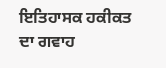ਇਤਿਹਾਸਕ ਹਕੀਕਤ ਦਾ ਗਵਾਹ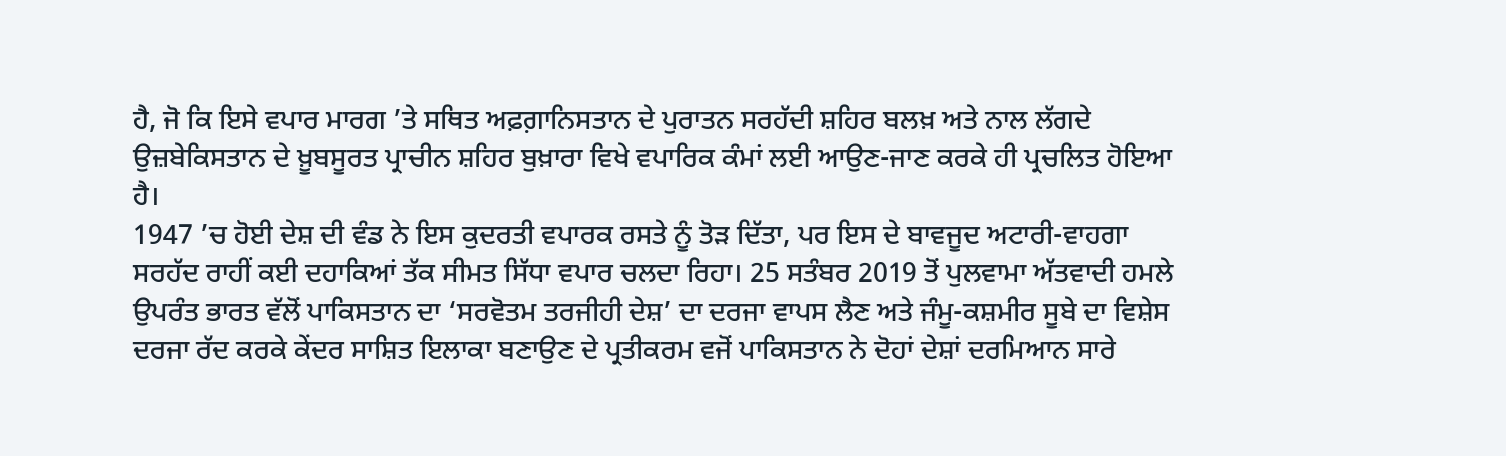ਹੈ, ਜੋ ਕਿ ਇਸੇ ਵਪਾਰ ਮਾਰਗ ’ਤੇ ਸਥਿਤ ਅਫ਼ਗ਼ਾਨਿਸਤਾਨ ਦੇ ਪੁਰਾਤਨ ਸਰਹੱਦੀ ਸ਼ਹਿਰ ਬਲਖ਼ ਅਤੇ ਨਾਲ ਲੱਗਦੇ ਉਜ਼ਬੇਕਿਸਤਾਨ ਦੇ ਖ਼ੂਬਸੂਰਤ ਪ੍ਰਾਚੀਨ ਸ਼ਹਿਰ ਬੁਖ਼ਾਰਾ ਵਿਖੇ ਵਪਾਰਿਕ ਕੰਮਾਂ ਲਈ ਆਉਣ-ਜਾਣ ਕਰਕੇ ਹੀ ਪ੍ਰਚਲਿਤ ਹੋਇਆ ਹੈ।
1947 ’ਚ ਹੋਈ ਦੇਸ਼ ਦੀ ਵੰਡ ਨੇ ਇਸ ਕੁਦਰਤੀ ਵਪਾਰਕ ਰਸਤੇ ਨੂੰ ਤੋੜ ਦਿੱਤਾ, ਪਰ ਇਸ ਦੇ ਬਾਵਜੂਦ ਅਟਾਰੀ-ਵਾਹਗਾ ਸਰਹੱਦ ਰਾਹੀਂ ਕਈ ਦਹਾਕਿਆਂ ਤੱਕ ਸੀਮਤ ਸਿੱਧਾ ਵਪਾਰ ਚਲਦਾ ਰਿਹਾ। 25 ਸਤੰਬਰ 2019 ਤੋਂ ਪੁਲਵਾਮਾ ਅੱਤਵਾਦੀ ਹਮਲੇ ਉਪਰੰਤ ਭਾਰਤ ਵੱਲੋਂ ਪਾਕਿਸਤਾਨ ਦਾ ‘ਸਰਵੋਤਮ ਤਰਜੀਹੀ ਦੇਸ਼’ ਦਾ ਦਰਜਾ ਵਾਪਸ ਲੈਣ ਅਤੇ ਜੰਮੂ-ਕਸ਼ਮੀਰ ਸੂਬੇ ਦਾ ਵਿਸ਼ੇਸ ਦਰਜਾ ਰੱਦ ਕਰਕੇ ਕੇਂਦਰ ਸਾਸ਼ਿਤ ਇਲਾਕਾ ਬਣਾਉਣ ਦੇ ਪ੍ਰਤੀਕਰਮ ਵਜੋਂ ਪਾਕਿਸਤਾਨ ਨੇ ਦੋਹਾਂ ਦੇਸ਼ਾਂ ਦਰਮਿਆਨ ਸਾਰੇ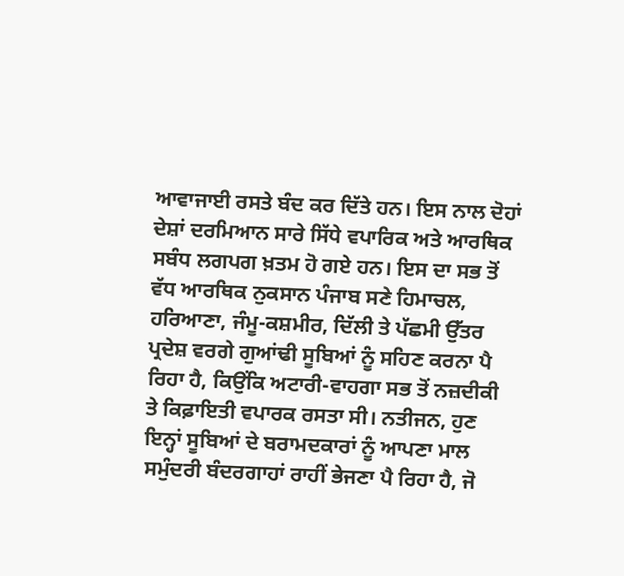ਆਵਾਜਾਈ ਰਸਤੇ ਬੰਦ ਕਰ ਦਿੱਤੇ ਹਨ। ਇਸ ਨਾਲ ਦੋਹਾਂ ਦੇਸ਼ਾਂ ਦਰਮਿਆਨ ਸਾਰੇ ਸਿੱਧੇ ਵਪਾਰਿਕ ਅਤੇ ਆਰਥਿਕ ਸਬੰਧ ਲਗਪਗ ਖ਼ਤਮ ਹੋ ਗਏ ਹਨ। ਇਸ ਦਾ ਸਭ ਤੋਂ ਵੱਧ ਆਰਥਿਕ ਨੁਕਸਾਨ ਪੰਜਾਬ ਸਣੇ ਹਿਮਾਚਲ, ਹਰਿਆਣਾ, ਜੰਮੂ-ਕਸ਼ਮੀਰ, ਦਿੱਲੀ ਤੇ ਪੱਛਮੀ ਉੱਤਰ ਪ੍ਰਦੇਸ਼ ਵਰਗੇ ਗੁਆਂਢੀ ਸੂਬਿਆਂ ਨੂੰ ਸਹਿਣ ਕਰਨਾ ਪੈ ਰਿਹਾ ਹੈ, ਕਿਉਂਕਿ ਅਟਾਰੀ-ਵਾਹਗਾ ਸਭ ਤੋਂ ਨਜ਼ਦੀਕੀ ਤੇ ਕਿਫ਼ਾਇਤੀ ਵਪਾਰਕ ਰਸਤਾ ਸੀ। ਨਤੀਜਨ, ਹੁਣ ਇਨ੍ਹਾਂ ਸੂਬਿਆਂ ਦੇ ਬਰਾਮਦਕਾਰਾਂ ਨੂੰ ਆਪਣਾ ਮਾਲ ਸਮੁੰਦਰੀ ਬੰਦਰਗਾਹਾਂ ਰਾਹੀਂ ਭੇਜਣਾ ਪੈ ਰਿਹਾ ਹੈ, ਜੋ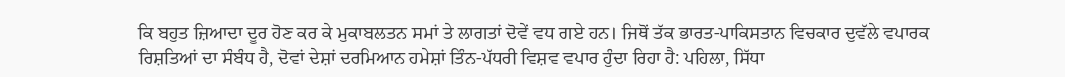ਕਿ ਬਹੁਤ ਜ਼ਿਆਦਾ ਦੂਰ ਹੋਣ ਕਰ ਕੇ ਮੁਕਾਬਲਤਨ ਸਮਾਂ ਤੇ ਲਾਗਤਾਂ ਦੋਵੇਂ ਵਧ ਗਏ ਹਨ। ਜਿਥੋਂ ਤੱਕ ਭਾਰਤ-ਪਾਕਿਸਤਾਨ ਵਿਚਕਾਰ ਦੁਵੱਲੇ ਵਪਾਰਕ ਰਿਸ਼ਤਿਆਂ ਦਾ ਸੰਬੰਧ ਹੈ, ਦੋਵਾਂ ਦੇਸ਼ਾਂ ਦਰਮਿਆਨ ਹਮੇਸ਼ਾਂ ਤਿੰਨ-ਪੱਧਰੀ ਵਿਸ਼ਵ ਵਪਾਰ ਹੁੰਦਾ ਰਿਹਾ ਹੈ: ਪਹਿਲਾ, ਸਿੱਧਾ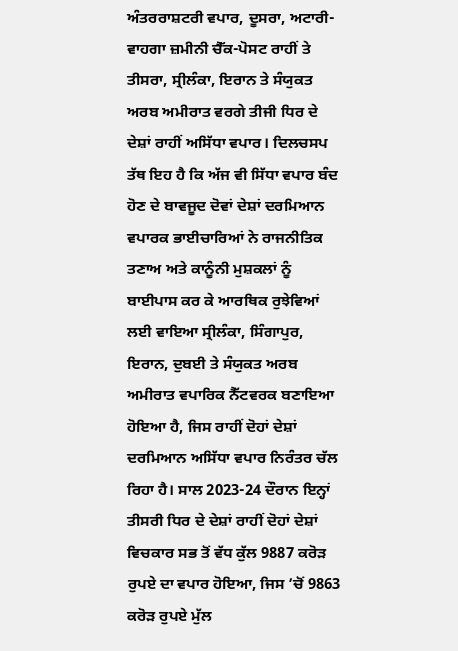ਅੰਤਰਰਾਸ਼ਟਰੀ ਵਪਾਰ, ਦੂਸਰਾ, ਅਟਾਰੀ-ਵਾਹਗਾ ਜ਼ਮੀਨੀ ਚੈੱਕ-ਪੋਸਟ ਰਾਹੀਂ ਤੇ ਤੀਸਰਾ, ਸ੍ਰੀਲੰਕਾ, ਇਰਾਨ ਤੇ ਸੰਯੁਕਤ ਅਰਬ ਅਮੀਰਾਤ ਵਰਗੇ ਤੀਜੀ ਧਿਰ ਦੇ ਦੇਸ਼ਾਂ ਰਾਹੀਂ ਅਸਿੱਧਾ ਵਪਾਰ। ਦਿਲਚਸਪ ਤੱਥ ਇਹ ਹੈ ਕਿ ਅੱਜ ਵੀ ਸਿੱਧਾ ਵਪਾਰ ਬੰਦ ਹੋਣ ਦੇ ਬਾਵਜੂਦ ਦੋਵਾਂ ਦੇਸ਼ਾਂ ਦਰਮਿਆਨ ਵਪਾਰਕ ਭਾਈਚਾਰਿਆਂ ਨੇ ਰਾਜਨੀਤਿਕ ਤਣਾਅ ਅਤੇ ਕਾਨੂੰਨੀ ਮੁਸ਼ਕਲਾਂ ਨੂੰ ਬਾਈਪਾਸ ਕਰ ਕੇ ਆਰਥਿਕ ਰੁਝੇਵਿਆਂ ਲਈ ਵਾਇਆ ਸ੍ਰੀਲੰਕਾ, ਸਿੰਗਾਪੁਰ, ਇਰਾਨ, ਦੁਬਈ ਤੇ ਸੰਯੁਕਤ ਅਰਬ ਅਮੀਰਾਤ ਵਪਾਰਿਕ ਨੈੱਟਵਰਕ ਬਣਾਇਆ ਹੋਇਆ ਹੈ, ਜਿਸ ਰਾਹੀਂ ਦੋਹਾਂ ਦੇਸ਼ਾਂ ਦਰਮਿਆਨ ਅਸਿੱਧਾ ਵਪਾਰ ਨਿਰੰਤਰ ਚੱਲ ਰਿਹਾ ਹੈ। ਸਾਲ 2023-24 ਦੌਰਾਨ ਇਨ੍ਹਾਂ ਤੀਸਰੀ ਧਿਰ ਦੇ ਦੇਸ਼ਾਂ ਰਾਹੀਂ ਦੋਹਾਂ ਦੇਸ਼ਾਂ ਵਿਚਕਾਰ ਸਭ ਤੋਂ ਵੱਧ ਕੁੱਲ 9887 ਕਰੋੜ ਰੁਪਏ ਦਾ ਵਪਾਰ ਹੋਇਆ, ਜਿਸ ’ਚੋਂ 9863 ਕਰੋੜ ਰੁਪਏ ਮੁੱਲ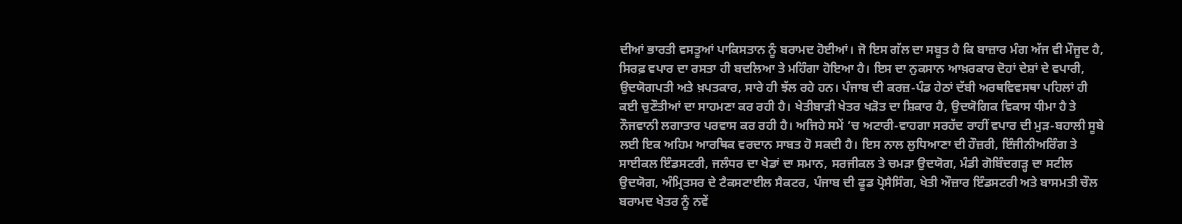ਦੀਆਂ ਭਾਰਤੀ ਵਸਤੂਆਂ ਪਾਕਿਸਤਾਨ ਨੂੰ ਬਰਾਮਦ ਹੋਈਆਂ। ਜੋ ਇਸ ਗੱਲ ਦਾ ਸਬੂਤ ਹੈ ਕਿ ਬਾਜ਼ਾਰ ਮੰਗ ਅੱਜ ਵੀ ਮੌਜੂਦ ਹੈ, ਸਿਰਫ਼ ਵਪਾਰ ਦਾ ਰਸਤਾ ਹੀ ਬਦਲਿਆ ਤੇ ਮਹਿੰਗਾ ਹੋਇਆ ਹੈ। ਇਸ ਦਾ ਨੁਕਸਾਨ ਆਖ਼ਰਕਾਰ ਦੋਹਾਂ ਦੇਸ਼ਾਂ ਦੇ ਵਪਾਰੀ, ਉਦਯੋਗਪਤੀ ਅਤੇ ਖ਼ਪਤਕਾਰ, ਸਾਰੇ ਹੀ ਝੱਲ ਰਹੇ ਹਨ। ਪੰਜਾਬ ਦੀ ਕਰਜ਼-ਪੰਡ ਹੇਠਾਂ ਦੱਬੀ ਅਰਥਵਿਵਸਥਾ ਪਹਿਲਾਂ ਹੀ ਕਈ ਚੁਣੌਤੀਆਂ ਦਾ ਸਾਹਮਣਾ ਕਰ ਰਹੀ ਹੈ। ਖੇਤੀਬਾੜੀ ਖੇਤਰ ਖੜੋਤ ਦਾ ਸ਼ਿਕਾਰ ਹੈ, ਉਦਯੋਗਿਕ ਵਿਕਾਸ ਧੀਮਾ ਹੈ ਤੇ ਨੌਜਵਾਨੀ ਲਗਾਤਾਰ ਪਰਵਾਸ ਕਰ ਰਹੀ ਹੈ। ਅਜਿਹੇ ਸਮੇਂ ’ਚ ਅਟਾਰੀ-ਵਾਹਗਾ ਸਰਹੱਦ ਰਾਹੀਂ ਵਪਾਰ ਦੀ ਮੁੜ-ਬਹਾਲੀ ਸੂਬੇ ਲਈ ਇਕ ਅਹਿਮ ਆਰਥਿਕ ਵਰਦਾਨ ਸਾਬਤ ਹੋ ਸਕਦੀ ਹੈ। ਇਸ ਨਾਲ ਲੁਧਿਆਣਾ ਦੀ ਹੌਜ਼ਰੀ, ਇੰਜੀਨੀਅਰਿੰਗ ਤੇ ਸਾਈਕਲ ਇੰਡਸਟਰੀ, ਜਲੰਧਰ ਦਾ ਖੇਡਾਂ ਦਾ ਸਮਾਨ, ਸਰਜੀਕਲ ਤੇ ਚਮੜਾ ਉਦਯੋਗ, ਮੰਡੀ ਗੋਬਿੰਦਗੜ੍ਹ ਦਾ ਸਟੀਲ ਉਦਯੋਗ, ਅੰਮ੍ਰਿਤਸਰ ਦੇ ਟੈਕਸਟਾਈਲ ਸੈਕਟਰ, ਪੰਜਾਬ ਦੀ ਫੂਡ ਪ੍ਰੋਸੈਸਿੰਗ, ਖੇਤੀ ਔਜ਼ਾਰ ਇੰਡਸਟਰੀ ਅਤੇ ਬਾਸਮਤੀ ਚੌਲ ਬਰਾਮਦ ਖੇਤਰ ਨੂੰ ਨਵੇਂ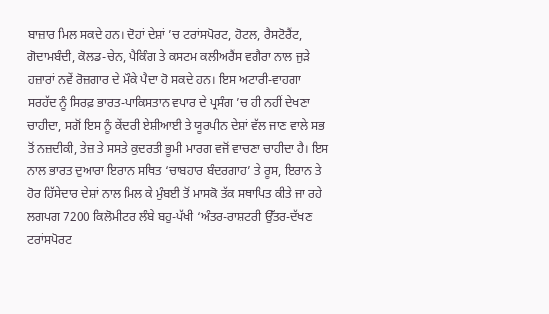ਬਾਜ਼ਾਰ ਮਿਲ ਸਕਦੇ ਹਨ। ਦੋਹਾਂ ਦੇਸ਼ਾਂ ’ਚ ਟਰਾਂਸਪੋਰਟ, ਹੋਟਲ, ਰੈਸਟੋਰੈਂਟ, ਗੋਦਾਮਬੰਦੀ, ਕੋਲਡ-ਚੇਨ, ਪੈਕਿੰਗ ਤੇ ਕਸਟਮ ਕਲੀਅਰੈਂਸ ਵਗੈਰਾ ਨਾਲ ਜੁੜੇ ਹਜ਼ਾਰਾਂ ਨਵੇਂ ਰੋਜ਼ਗਾਰ ਦੇ ਮੌਕੇ ਪੈਦਾ ਹੋ ਸਕਦੇ ਹਨ। ਇਸ ਅਟਾਰੀ-ਵਾਹਗਾ ਸਰਹੱਦ ਨੂੰ ਸਿਰਫ਼ ਭਾਰਤ-ਪਾਕਿਸਤਾਨ ਵਪਾਰ ਦੇ ਪ੍ਰਸੰਗ ’ਚ ਹੀ ਨਹੀਂ ਦੇਖਣਾ ਚਾਹੀਦਾ, ਸਗੋਂ ਇਸ ਨੂੰ ਕੇਂਦਰੀ ਏਸ਼ੀਆਈ ਤੇ ਯੂਰਪੀਨ ਦੇਸ਼ਾਂ ਵੱਲ ਜਾਣ ਵਾਲੇ ਸਭ ਤੋਂ ਨਜ਼ਦੀਕੀ, ਤੇਜ਼ ਤੇ ਸਸਤੇ ਕੁਦਰਤੀ ਭੂਮੀ ਮਾਰਗ ਵਜੋਂ ਵਾਚਣਾ ਚਾਹੀਦਾ ਹੈ। ਇਸ ਨਾਲ ਭਾਰਤ ਦੁਆਰਾ ਇਰਾਨ ਸਥਿਤ ‘ਚਾਬਹਾਰ ਬੰਦਰਗਾਹ’ ਤੇ ਰੂਸ, ਇਰਾਨ ਤੇ ਹੋਰ ਹਿੱਸੇਦਾਰ ਦੇਸ਼ਾਂ ਨਾਲ ਮਿਲ ਕੇ ਮੁੰਬਈ ਤੋਂ ਮਾਸਕੋ ਤੱਕ ਸਥਾਪਿਤ ਕੀਤੇ ਜਾ ਰਹੇ ਲਗਪਗ 7200 ਕਿਲੋਮੀਟਰ ਲੰਬੇ ਬਹੁ-ਪੱਖੀ ‘ਅੰਤਰ-ਰਾਸ਼ਟਰੀ ਉੱਤਰ-ਦੱਖਣ ਟਰਾਂਸਪੋਰਟ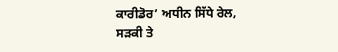ਕਾਰੀਡੋਰ’ ਅਧੀਨ ਸਿੱਧੇ ਰੇਲ, ਸੜਕੀ ਤੇ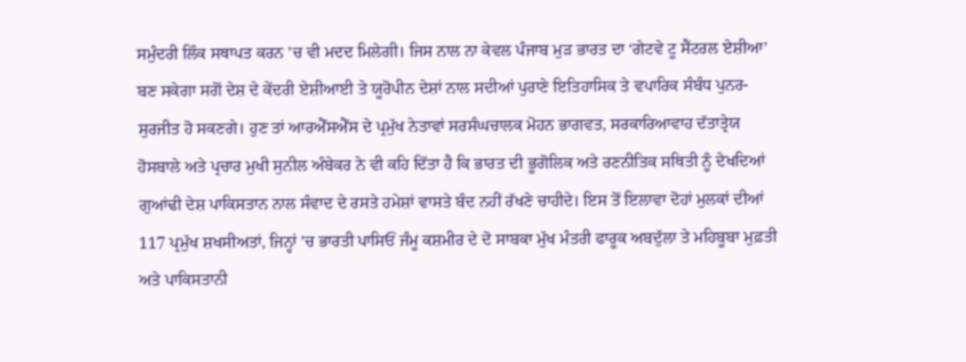ਸਮੁੰਦਰੀ ਲਿੰਕ ਸਥਾਪਤ ਕਰਨ ’ਚ ਵੀ ਮਦਦ ਮਿਲੇਗੀ। ਜਿਸ ਨਾਲ ਨਾ ਕੇਵਲ ਪੰਜਾਬ ਮੁੜ ਭਾਰਤ ਦਾ ‘ਗੇਟਵੇ ਟੂ ਸੈਂਟਰਲ ਏਸ਼ੀਆ’ ਬਣ ਸਕੇਗਾ ਸਗੋਂ ਦੇਸ਼ ਦੇ ਕੇਂਦਰੀ ਏਸ਼ੀਆਈ ਤੇ ਯੂਰੋਪੀਨ ਦੇਸ਼ਾਂ ਨਾਲ ਸਦੀਆਂ ਪੁਰਾਣੇ ਇਤਿਹਾਸਿਕ ਤੇ ਵਪਾਰਿਕ ਸੰਬੰਧ ਪੁਨਰ-ਸੁਰਜੀਤ ਹੋ ਸਕਣਗੇ। ਹੁਣ ਤਾਂ ਆਰਐੱਸਐੱਸ ਦੇ ਪ੍ਰਮੁੱਖ ਨੇਤਾਵਾਂ ਸਰਸੰਘਚਾਲਕ ਮੋਹਨ ਭਾਗਵਤ, ਸਰਕਾਰਿਆਵਾਹ ਦੱਤਾਤ੍ਰੇਯ ਹੋਸਬਾਲੇ ਅਤੇ ਪ੍ਰਚਾਰ ਮੁਖੀ ਸੁਨੀਲ ਅੰਬੇਕਰ ਨੇ ਵੀ ਕਹਿ ਦਿੱਤਾ ਹੈ ਕਿ ਭਾਰਤ ਦੀ ਭੂਗੋਲਿਕ ਅਤੇ ਰਣਨੀਤਿਕ ਸਥਿਤੀ ਨੂੰ ਦੇਖਦਿਆਂ ਗੁਆਂਢੀ ਦੇਸ਼ ਪਾਕਿਸਤਾਨ ਨਾਲ ਸੰਵਾਦ ਦੇ ਰਸਤੇ ਹਮੇਸ਼ਾਂ ਵਾਸਤੇ ਬੰਦ ਨਹੀਂ ਰੱਖਣੇ ਚਾਹੀਦੇ। ਇਸ ਤੋਂ ਇਲਾਵਾ ਦੋਹਾਂ ਮੁਲਕਾਂ ਦੀਆਂ 117 ਪ੍ਰਮੁੱਖ ਸ਼ਖਸੀਅਤਾਂ, ਜਿਨ੍ਹਾਂ ’ਚ ਭਾਰਤੀ ਪਾਸਿਓਂ ਜੰਮੂ ਕਸ਼ਮੀਰ ਦੇ ਦੋ ਸਾਬਕਾ ਮੁੱਖ ਮੰਤਰੀ ਫਾਰੂਕ ਅਬਦੁੱਲਾ ਤੇ ਮਹਿਬੂਬਾ ਮੁਫ਼ਤੀ ਅਤੇ ਪਾਕਿਸਤਾਨੀ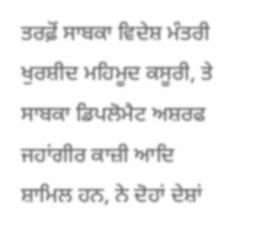ਤਰਫ਼ੋਂ ਸਾਬਕਾ ਵਿਦੇਸ਼ ਮੰਤਰੀ ਖੁਰਸ਼ੀਦ ਮਹਿਮੂਦ ਕਸੂਰੀ, ਤੇ ਸਾਬਕਾ ਡਿਪਲੋਮੈਟ ਅਸ਼ਰਫ ਜਹਾਂਗੀਰ ਕਾਜ਼ੀ ਆਦਿ ਸ਼ਾਮਿਲ ਹਨ, ਨੇ ਦੋਹਾਂ ਦੇਸ਼ਾਂ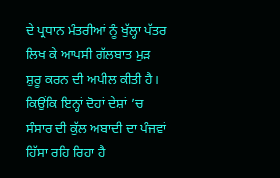ਦੇ ਪ੍ਰਧਾਨ ਮੰਤਰੀਆਂ ਨੂੰ ਖੁੱਲ੍ਹਾ ਪੱਤਰ ਲਿਖ ਕੇ ਆਪਸੀ ਗੱਲਬਾਤ ਮੁੜ ਸ਼ੁਰੂ ਕਰਨ ਦੀ ਅਪੀਲ ਕੀਤੀ ਹੈ। ਕਿਉਂਕਿ ਇਨ੍ਹਾਂ ਦੋਹਾਂ ਦੇਸ਼ਾਂ ’ਚ ਸੰਸਾਰ ਦੀ ਕੁੱਲ ਅਬਾਦੀ ਦਾ ਪੰਜਵਾਂ ਹਿੱਸਾ ਰਹਿ ਰਿਹਾ ਹੈ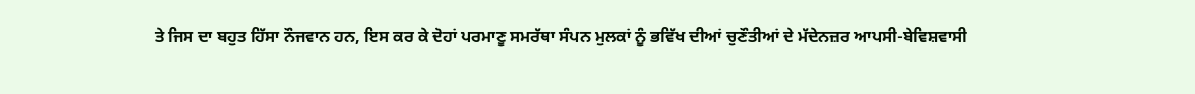ਤੇ ਜਿਸ ਦਾ ਬਹੁਤ ਹਿੱਸਾ ਨੌਜਵਾਨ ਹਨ, ਇਸ ਕਰ ਕੇ ਦੋਹਾਂ ਪਰਮਾਣੂ ਸਮਰੱਥਾ ਸੰਪਨ ਮੁਲਕਾਂ ਨੂੰ ਭਵਿੱਖ ਦੀਆਂ ਚੁਣੌਤੀਆਂ ਦੇ ਮੱਦੇਨਜ਼ਰ ਆਪਸੀ-ਬੇਵਿਸ਼ਵਾਸੀ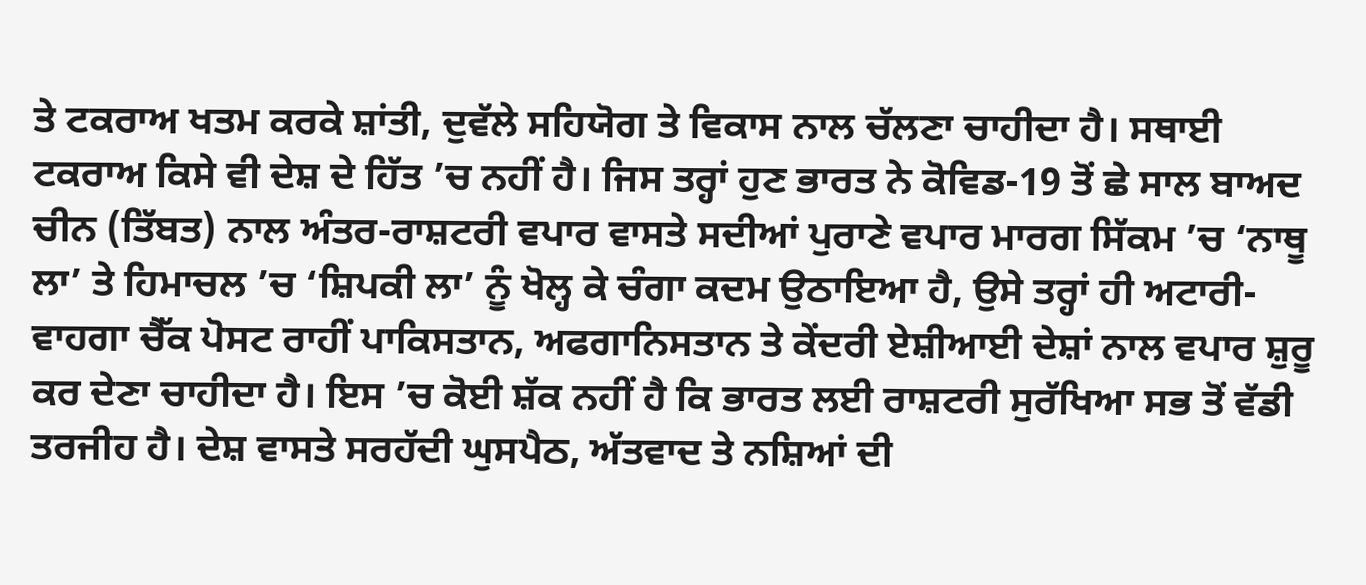ਤੇ ਟਕਰਾਅ ਖਤਮ ਕਰਕੇ ਸ਼ਾਂਤੀ, ਦੁਵੱਲੇ ਸਹਿਯੋਗ ਤੇ ਵਿਕਾਸ ਨਾਲ ਚੱਲਣਾ ਚਾਹੀਦਾ ਹੈ। ਸਥਾਈ ਟਕਰਾਅ ਕਿਸੇ ਵੀ ਦੇਸ਼ ਦੇ ਹਿੱਤ ’ਚ ਨਹੀਂ ਹੈ। ਜਿਸ ਤਰ੍ਹਾਂ ਹੁਣ ਭਾਰਤ ਨੇ ਕੋਵਿਡ-19 ਤੋਂ ਛੇ ਸਾਲ ਬਾਅਦ ਚੀਨ (ਤਿੱਬਤ) ਨਾਲ ਅੰਤਰ-ਰਾਸ਼ਟਰੀ ਵਪਾਰ ਵਾਸਤੇ ਸਦੀਆਂ ਪੁਰਾਣੇ ਵਪਾਰ ਮਾਰਗ ਸਿੱਕਮ ’ਚ ‘ਨਾਥੂ ਲਾ’ ਤੇ ਹਿਮਾਚਲ ’ਚ ‘ਸ਼ਿਪਕੀ ਲਾ’ ਨੂੰ ਖੋਲ੍ਹ ਕੇ ਚੰਗਾ ਕਦਮ ਉਠਾਇਆ ਹੈ, ਉਸੇ ਤਰ੍ਹਾਂ ਹੀ ਅਟਾਰੀ-ਵਾਹਗਾ ਚੈੱਕ ਪੋਸਟ ਰਾਹੀਂ ਪਾਕਿਸਤਾਨ, ਅਫਗਾਨਿਸਤਾਨ ਤੇ ਕੇਂਦਰੀ ਏਸ਼ੀਆਈ ਦੇਸ਼ਾਂ ਨਾਲ ਵਪਾਰ ਸ਼ੁਰੂ ਕਰ ਦੇਣਾ ਚਾਹੀਦਾ ਹੈ। ਇਸ ’ਚ ਕੋਈ ਸ਼ੱਕ ਨਹੀਂ ਹੈ ਕਿ ਭਾਰਤ ਲਈ ਰਾਸ਼ਟਰੀ ਸੁਰੱਖਿਆ ਸਭ ਤੋਂ ਵੱਡੀ ਤਰਜੀਹ ਹੈ। ਦੇਸ਼ ਵਾਸਤੇ ਸਰਹੱਦੀ ਘੁਸਪੈਠ, ਅੱਤਵਾਦ ਤੇ ਨਸ਼ਿਆਂ ਦੀ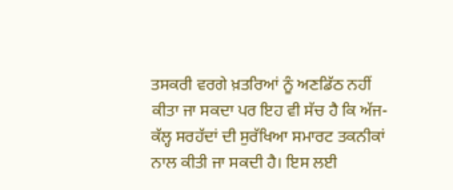ਤਸਕਰੀ ਵਰਗੇ ਖ਼ਤਰਿਆਂ ਨੂੰ ਅਣਡਿੱਠ ਨਹੀਂ ਕੀਤਾ ਜਾ ਸਕਦਾ ਪਰ ਇਹ ਵੀ ਸੱਚ ਹੈ ਕਿ ਅੱਜ-ਕੱਲ੍ਹ ਸਰਹੱਦਾਂ ਦੀ ਸੁਰੱਖਿਆ ਸਮਾਰਟ ਤਕਨੀਕਾਂ ਨਾਲ ਕੀਤੀ ਜਾ ਸਕਦੀ ਹੈ। ਇਸ ਲਈ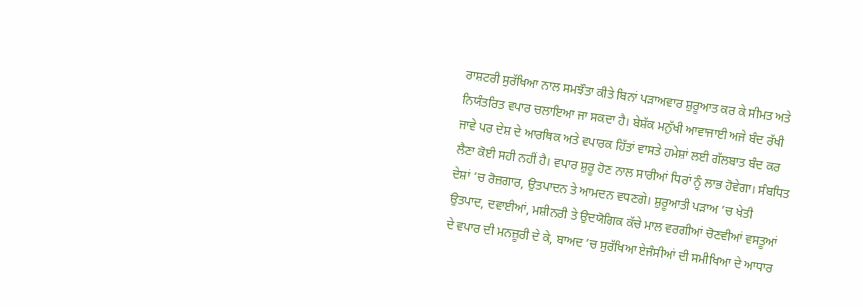ਰਾਸ਼ਟਰੀ ਸੁਰੱਖਿਆ ਨਾਲ ਸਮਝੌਤਾ ਕੀਤੇ ਬਿਨਾਂ ਪੜਾਅਵਾਰ ਸ਼ੁਰੂਆਤ ਕਰ ਕੇ ਸੀਮਤ ਅਤੇ ਨਿਯੰਤਰਿਤ ਵਪਾਰ ਚਲਾਇਆ ਜਾ ਸਕਦਾ ਹੈ। ਬੇਸ਼ੱਕ ਮਨੁੱਖੀ ਆਵਾਜਾਈ ਅਜੇ ਬੰਦ ਰੱਖੀ ਜਾਵੇ ਪਰ ਦੇਸ਼ ਦੇ ਆਰਥਿਕ ਅਤੇ ਵਪਾਰਕ ਹਿੱਤਾਂ ਵਾਸਤੇ ਹਮੇਸ਼ਾਂ ਲਈ ਗੱਲਬਾਤ ਬੰਦ ਕਰ ਲੈਣਾ ਕੋਈ ਸਹੀ ਨਹੀਂ ਹੈ। ਵਪਾਰ ਸ਼ੁਰੂ ਹੋਣ ਨਾਲ ਸਾਰੀਆਂ ਧਿਰਾਂ ਨੂੰ ਲਾਭ ਹੋਵੇਗਾ। ਸੰਬਧਿਤ ਦੇਸ਼ਾਂ ’ਚ ਰੋਜ਼ਗਾਰ, ਉਤਪਾਦਨ ਤੇ ਆਮਦਨ ਵਧਣਗੇ। ਸ਼ੁਰੂਆਤੀ ਪੜਾਅ ’ਚ ਖੇਤੀ ਉਤਪਾਦ, ਦਵਾਈਆਂ, ਮਸ਼ੀਨਰੀ ਤੇ ਉਦਯੋਗਿਕ ਕੱਚੇ ਮਾਲ ਵਰਗੀਆਂ ਚੋਣਵੀਆਂ ਵਸਤੂਆਂ ਦੇ ਵਪਾਰ ਦੀ ਮਨਜ਼ੂਰੀ ਦੇ ਕੇ, ਬਾਅਦ ’ਚ ਸੁਰੱਖਿਆ ਏਜੰਸੀਆਂ ਦੀ ਸਮੀਖਿਆ ਦੇ ਆਧਾਰ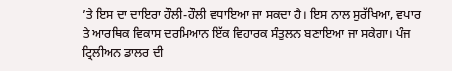’ਤੇ ਇਸ ਦਾ ਦਾਇਰਾ ਹੌਲੀ-ਹੌਲੀ ਵਧਾਇਆ ਜਾ ਸਕਦਾ ਹੈ। ਇਸ ਨਾਲ ਸੁਰੱਖਿਆ, ਵਪਾਰ ਤੇ ਆਰਥਿਕ ਵਿਕਾਸ ਦਰਮਿਆਨ ਇੱਕ ਵਿਹਾਰਕ ਸੰਤੁਲਨ ਬਣਾਇਆ ਜਾ ਸਕੇਗਾ। ਪੰਜ ਟ੍ਰਿਲੀਅਨ ਡਾਲਰ ਦੀ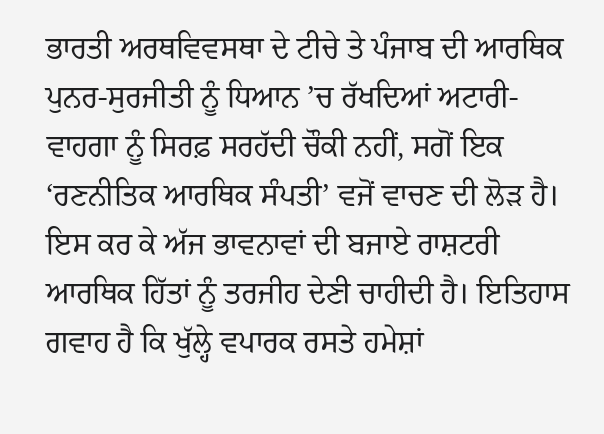ਭਾਰਤੀ ਅਰਥਵਿਵਸਥਾ ਦੇ ਟੀਚੇ ਤੇ ਪੰਜਾਬ ਦੀ ਆਰਥਿਕ ਪੁਨਰ-ਸੁਰਜੀਤੀ ਨੂੰ ਧਿਆਨ ’ਚ ਰੱਖਦਿਆਂ ਅਟਾਰੀ-ਵਾਹਗਾ ਨੂੰ ਸਿਰਫ਼ ਸਰਹੱਦੀ ਚੌਕੀ ਨਹੀਂ, ਸਗੋਂ ਇਕ ‘ਰਣਨੀਤਿਕ ਆਰਥਿਕ ਸੰਪਤੀ’ ਵਜੋਂ ਵਾਚਣ ਦੀ ਲੋੜ ਹੈ। ਇਸ ਕਰ ਕੇ ਅੱਜ ਭਾਵਨਾਵਾਂ ਦੀ ਬਜਾਏ ਰਾਸ਼ਟਰੀ ਆਰਥਿਕ ਹਿੱਤਾਂ ਨੂੰ ਤਰਜੀਹ ਦੇਣੀ ਚਾਹੀਦੀ ਹੈ। ਇਤਿਹਾਸ ਗਵਾਹ ਹੈ ਕਿ ਖੁੱਲ੍ਹੇ ਵਪਾਰਕ ਰਸਤੇ ਹਮੇਸ਼ਾਂ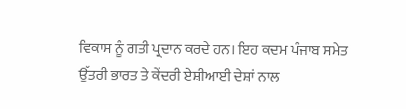ਵਿਕਾਸ ਨੂੰ ਗਤੀ ਪ੍ਰਦਾਨ ਕਰਦੇ ਹਨ। ਇਹ ਕਦਮ ਪੰਜਾਬ ਸਮੇਤ ਉੱਤਰੀ ਭਾਰਤ ਤੇ ਕੇਂਦਰੀ ਏਸ਼ੀਆਈ ਦੇਸ਼ਾਂ ਨਾਲ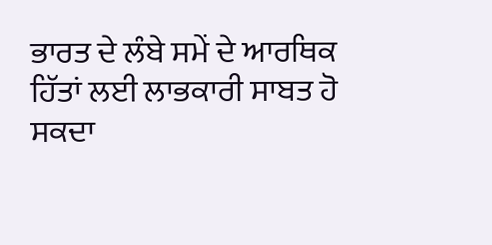ਭਾਰਤ ਦੇ ਲੰਬੇ ਸਮੇਂ ਦੇ ਆਰਥਿਕ ਹਿੱਤਾਂ ਲਈ ਲਾਭਕਾਰੀ ਸਾਬਤ ਹੋ ਸਕਦਾ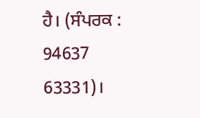ਹੈ। (ਸੰਪਰਕ : 94637 63331)।